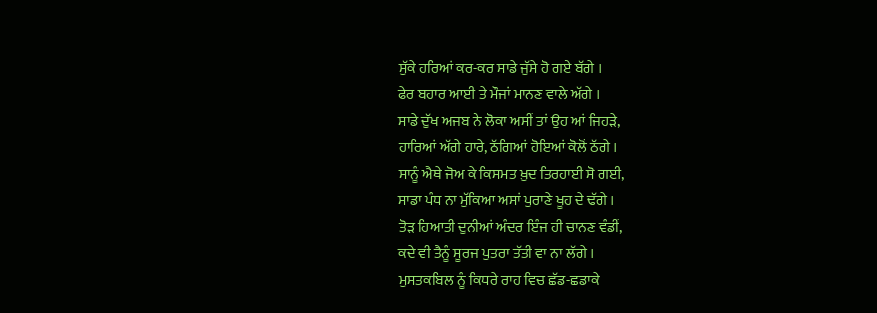ਸੁੱਕੇ ਹਰਿਆਂ ਕਰ-ਕਰ ਸਾਡੇ ਜੁੱਸੇ ਹੋ ਗਏ ਬੱਗੇ ।
ਫੇਰ ਬਹਾਰ ਆਈ ਤੇ ਮੌਜਾਂ ਮਾਨਣ ਵਾਲੇ ਅੱਗੇ ।
ਸਾਡੇ ਦੁੱਖ ਅਜਬ ਨੇ ਲੋਕਾ ਅਸੀਂ ਤਾਂ ਉਹ ਆਂ ਜਿਹੜੇ,
ਹਾਰਿਆਂ ਅੱਗੇ ਹਾਰੇ, ਠੱਗਿਆਂ ਹੋਇਆਂ ਕੋਲੋਂ ਠੱਗੇ ।
ਸਾਨੂੰ ਐਥੇ ਜੋਅ ਕੇ ਕਿਸਮਤ ਖ਼ੁਦ ਤਿਰਹਾਈ ਸੋ ਗਈ,
ਸਾਡਾ ਪੰਧ ਨਾ ਮੁੱਕਿਆ ਅਸਾਂ ਪੁਰਾਣੇ ਖੂਹ ਦੇ ਢੱਗੇ ।
ਤੋੜ ਹਿਆਤੀ ਦੁਨੀਆਂ ਅੰਦਰ ਇੰਜ ਹੀ ਚਾਨਣ ਵੰਡੀਂ,
ਕਦੇ ਵੀ ਤੈਨੂੰ ਸੂਰਜ ਪੁਤਰਾ ਤੱਤੀ ਵਾ ਨਾ ਲੱਗੇ ।
ਮੁਸਤਕਬਿਲ ਨੂੰ ਕਿਧਰੇ ਰਾਹ ਵਿਚ ਛੱਡ-ਛਡਾਕੇ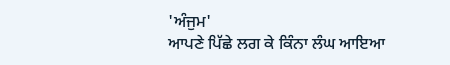'ਅੰਜੁਮ'
ਆਪਣੇ ਪਿੱਛੇ ਲਗ ਕੇ ਕਿੰਨਾ ਲੰਘ ਆਇਆ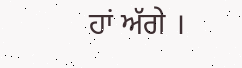ਹਾਂ ਅੱਗੇ ।